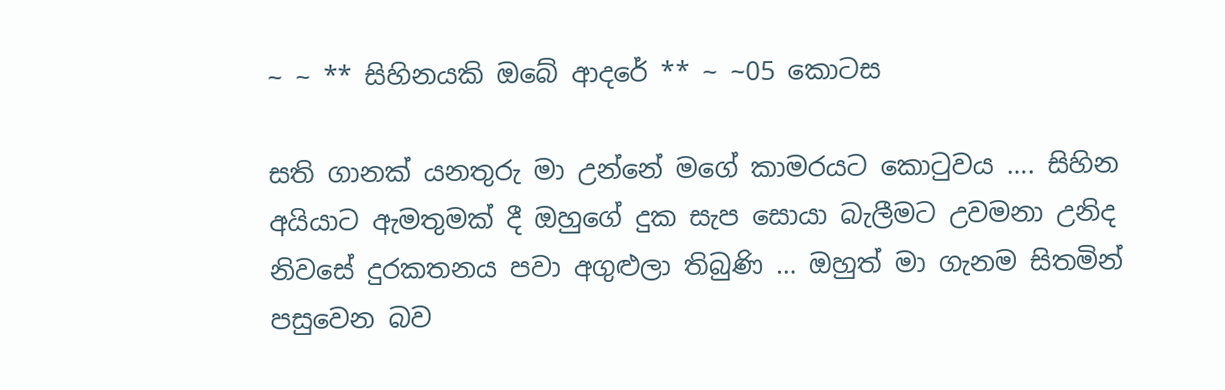~ ~ ** සිහිනයකි ඔබේ ආදරේ ** ~ ~05 කොටස

සති ගානක් යනතුරු මා උන්නේ මගේ කාමරයට කොටුවය …. සිහින අයියාට ඇමතුමක් දී ඔහුගේ දුක සැප සොයා බැලීමට උවමනා උනිද නිවසේ දුරකතනය පවා අගුළුලා තිබුණි … ඔහුත් මා ගැනම සිතමින් පසුවෙන බව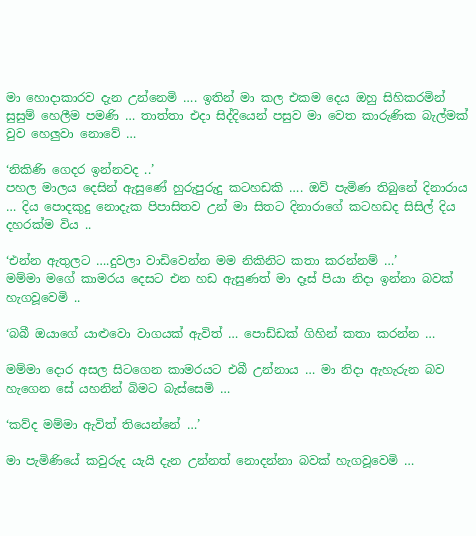මා හොදාකාරව දැන උන්නෙමි …. ඉතින් මා කල එකම දෙය ඔහු සිහිකරමින් සුසුම් හෙලීම පමණි … තාත්තා එදා සිද්දියෙන් පසුව මා වෙත කාරුණික බැල්මක් වුව හෙලුවා නොවේ …

‘නිකිණි ගෙදර ඉන්නවද ..’
පහල මාලය දෙසින් ඇසුණේ හුරුපුරුදු කටහඩකි …. ඔව් පැමිණ තිබුනේ දිනාරාය … දිය පොදකුදු නොදැක පිපාසිතව උන් මා සිතට දිනාරාගේ කටහඩද සිසිල් දිය දහරක්ම විය ..

‘එන්න ඇතුලට ….දුවලා වාඩිවෙන්න මම නිකිනිට කතා කරන්නම් …’
මම්මා මගේ කාමරය දෙසට එන හඩ ඇසුණත් මා දෑස් පියා නිදා ඉන්නා බවක් හැගවූවෙමි ..

‘බබී ඔයාගේ යාළුවො වාගයක් ඇවිත් … පොඩ්ඩක් ගිහින් කතා කරන්න …

මම්මා දොර අසල සිටගෙන කාමරයට එබී උන්නාය … මා නිදා ඇහැරුන බව හැගෙන සේ යහනින් බිමට බැස්සෙමි …

‘කව්ද මම්මා ඇවිත් තියෙන්නේ …’

මා පැමිණියේ කවුරුද යැයි දැන උන්නත් නොදන්නා බවක් හැගවූවෙමි …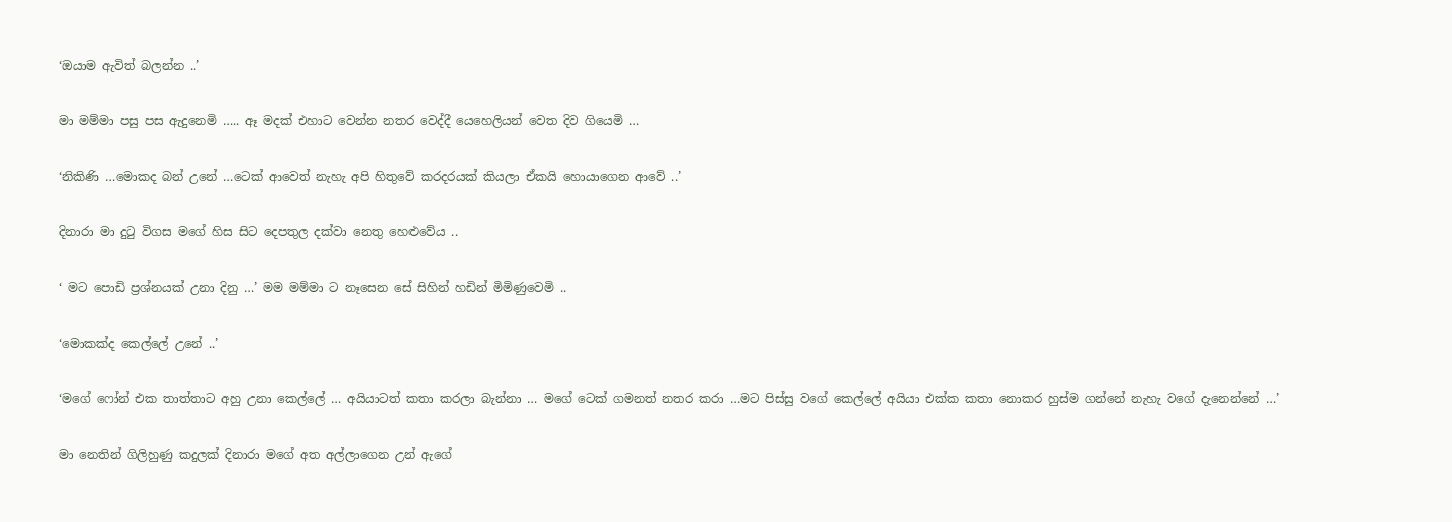‘ඔයාම ඇවිත් බලන්න ..’

මා මම්මා පසු පස ඇදුනෙමි ….. ඈ මදක් එහාට වෙන්න නතර වෙද්දී යෙහෙලියන් වෙත දිව ගියෙමි …

‘නිකිණි …මොකද බන් උනේ …ටෙක් ආවෙත් නැහැ අපි හිතුවේ කරදරයක් කියලා ඒකයි හොයාගෙන ආවේ ..’

දිනාරා මා දුටු විගස මගේ හිස සිට දෙපතුල දක්වා නෙතු හෙළුවේය ..

‘ මට පොඩි ප්‍රශ්නයක් උනා දිනු …’ මම මම්මා ට නෑසෙන සේ සිහින් හඩින් මිමිණුවෙමි ..

‘මොකක්ද කෙල්ලේ උනේ ..’

‘මගේ ෆෝන් එක තාත්තාට අහු උනා කෙල්ලේ … අයියාටත් කතා කරලා බැන්නා … මගේ ටෙක් ගමනත් නතර කරා …මට පිස්සු වගේ කෙල්ලේ අයියා එක්ක කතා නොකර හුස්ම ගන්නේ නැහැ වගේ දැනෙන්නේ …’

මා නෙතින් ගිලිහුණු කදුලක් දිනාරා මගේ අත අල්ලාගෙන උන් ඇගේ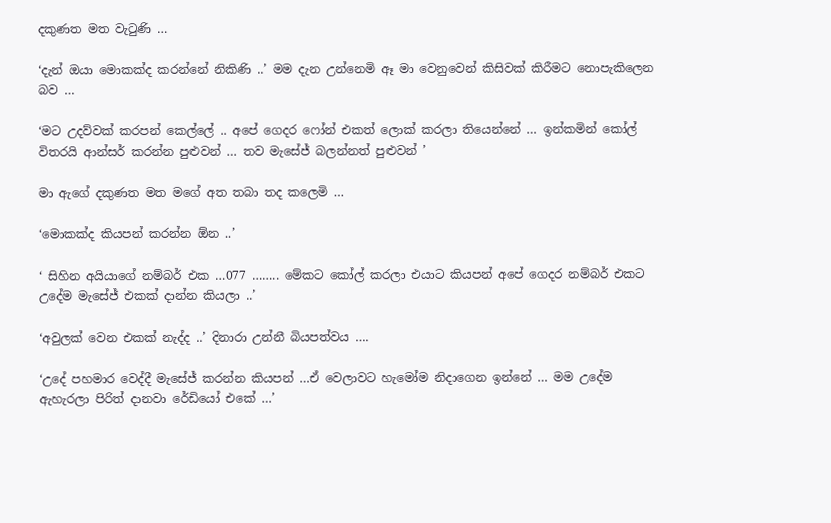දකුණත මත වැටුණි …

‘දැන් ඔයා මොකක්ද කරන්නේ නිකිණි ..’ මම දැන උන්නෙමි ඈ මා වෙනුවෙන් කිසිවක් කිරීමට නොපැකිලෙන බව …

‘මට උදව්වක් කරපන් කෙල්ලේ .. අපේ ගෙදර ෆෝන් එකත් ලොක් කරලා තියෙන්නේ … ඉන්කමින් කෝල් විතරයි ආන්සර් කරන්න පුළුවන් … තව මැසේජ් බලන්නත් පුළුවන් ’

මා ඇගේ දකුණත මත මගේ අත තබා තද කලෙමි …

‘මොකක්ද කියපන් කරන්න ඕන ..’

‘ සිහින අයියාගේ නම්බර් එක …077 …….. මේකට කෝල් කරලා එයාට කියපන් අපේ ගෙදර නම්බර් එකට උදේම මැසේජ් එකක් දාන්න කියලා ..’

‘අවුලක් වෙන එකක් නැද්ද ..’ දිනාරා උන්නී බියපත්වය ….

‘උදේ පහමාර වෙද්දී මැසේජ් කරන්න කියපන් …ඒ වෙලාවට හැමෝම නිදාගෙන ඉන්නේ … මම උදේම ඇහැරලා පිරිත් දානවා රේඩියෝ එකේ …’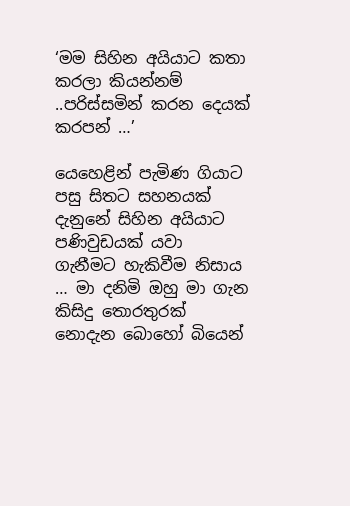‘මම සිහින අයියාට කතා කරලා කියන්නම් ..පරිස්සමින් කරන දෙයක් කරපන් …’

යෙහෙළින් පැමිණ ගියාට පසු සිතට සහනයක් දැනුනේ සිහින අයියාට පණිවුඩයක් යවා ගැනීමට හැකිවීම නිසාය … මා දනිමි ඔහු මා ගැන කිසිදු තොරතුරක් නොදැන බොහෝ බියෙන්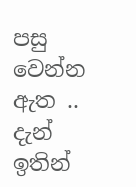පසු වෙන්න ඇත .. දැන් ඉතින්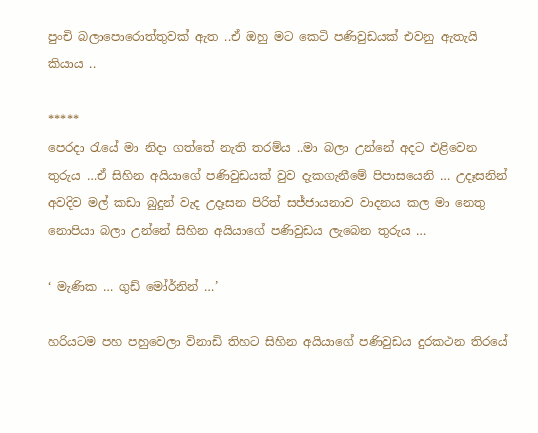පුංචි බලාපොරොත්තුවක් ඇත ..ඒ ඔහු මට කෙටි පණිවුඩයක් එවනු ඇතැයි කියාය ..

*****
පෙරදා රැයේ මා නිදා ගත්තේ නැති තරම්ය ..මා බලා උන්නේ අදට එළිවෙන තුරුය …ඒ සිහින අයියාගේ පණිවුඩයක් වුව දැකගැනීමේ පිපාසයෙනි … උදෑසනින් අවදිව මල් කඩා බුදුන් වැද උදෑසන පිරිත් සජ්ජායනාව වාදනය කල මා නෙතු නොපියා බලා උන්නේ සිහින අයියාගේ පණිවුඩය ලැබෙන තුරුය …

‘ මැණික … ගුඩ් මෝර්නින් …’

හරියටම පහ පහුවෙලා විනාඩි තිහට සිහින අයියාගේ පණිවුඩය දුරකථන තිරයේ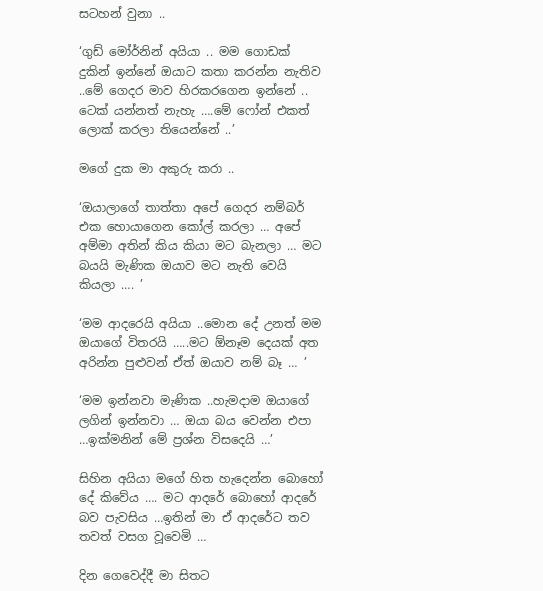සටහන් වුනා ..

‘ගුඩ් මෝර්නින් අයියා .. මම ගොඩක් දුකින් ඉන්නේ ඔයාට කතා කරන්න නැතිව ..මේ ගෙදර මාව හිරකරගෙන ඉන්නේ .. ටෙක් යන්නත් නැහැ ….මේ ෆෝන් එකත් ලොක් කරලා තියෙන්නේ ..’

මගේ දුක මා අකුරු කරා ..

‘ඔයාලාගේ තාත්තා අපේ ගෙදර නම්බර් එක හොයාගෙන කෝල් කරලා … අපේ අම්මා අතින් කිය කියා මට බැනලා … මට බයයි මැණික ඔයාව මට නැති වෙයි කියලා …. ’

‘මම ආදරෙයි අයියා ..මොන දේ උනත් මම ඔයාගේ විතරයි …..මට ඕනෑම දෙයක් අත අරින්න පුළුවන් ඒත් ඔයාව නම් බෑ … ’

‘මම ඉන්නවා මැණික ..හැමදාම ඔයාගේ ලගින් ඉන්නවා … ඔයා බය වෙන්න එපා …ඉක්මනින් මේ ප්‍රශ්න විසදෙයි …’

සිහින අයියා මගේ හිත හැදෙන්න බොහෝ දේ කිවේය …. මට ආදරේ බොහෝ ආදරේ බව පැවසිය …ඉතින් මා ඒ ආදරේට තව තවත් වසග වූවෙමි …

දින ගෙවෙද්දී මා සිතට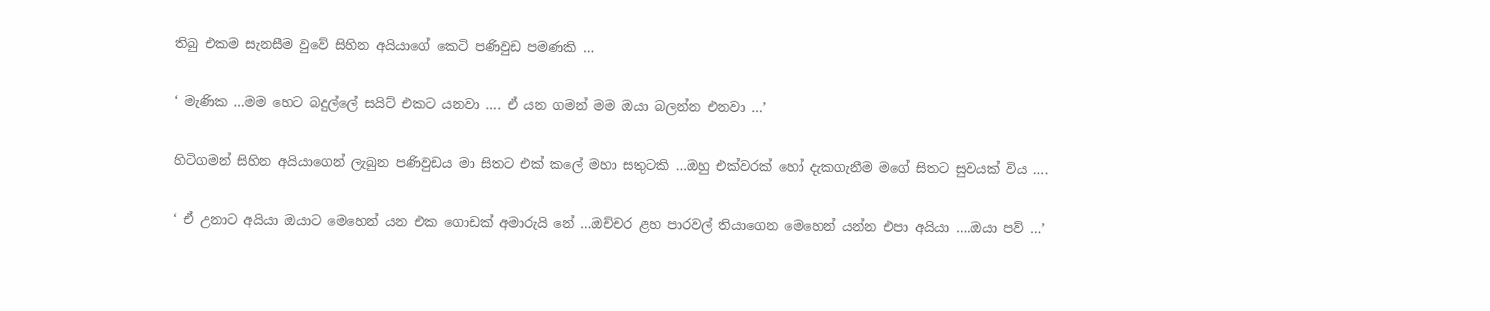තිබු එකම සැනසීම වුවේ සිහින අයියාගේ කෙටි පණිවුඩ පමණකි …

‘ මැණික …මම හෙට බදුල්ලේ සයිට් එකට යනවා …. ඒ යන ගමන් මම ඔයා බලන්න එනවා …’

හිටිගමන් සිහින අයියාගෙන් ලැබුන පණිවුඩය මා සිතට එක් කලේ මහා සතුටකි …ඔහු එක්වරක් හෝ දැකගැනීම මගේ සිතට සුවයක් විය ….

‘ ඒ උනාට අයියා ඔයාට මෙහෙන් යන එක ගොඩක් අමාරුයි නේ …ඔච්චර ළහ පාරවල් තියාගෙන මෙහෙන් යන්න එපා අයියා ….ඔයා පව් …’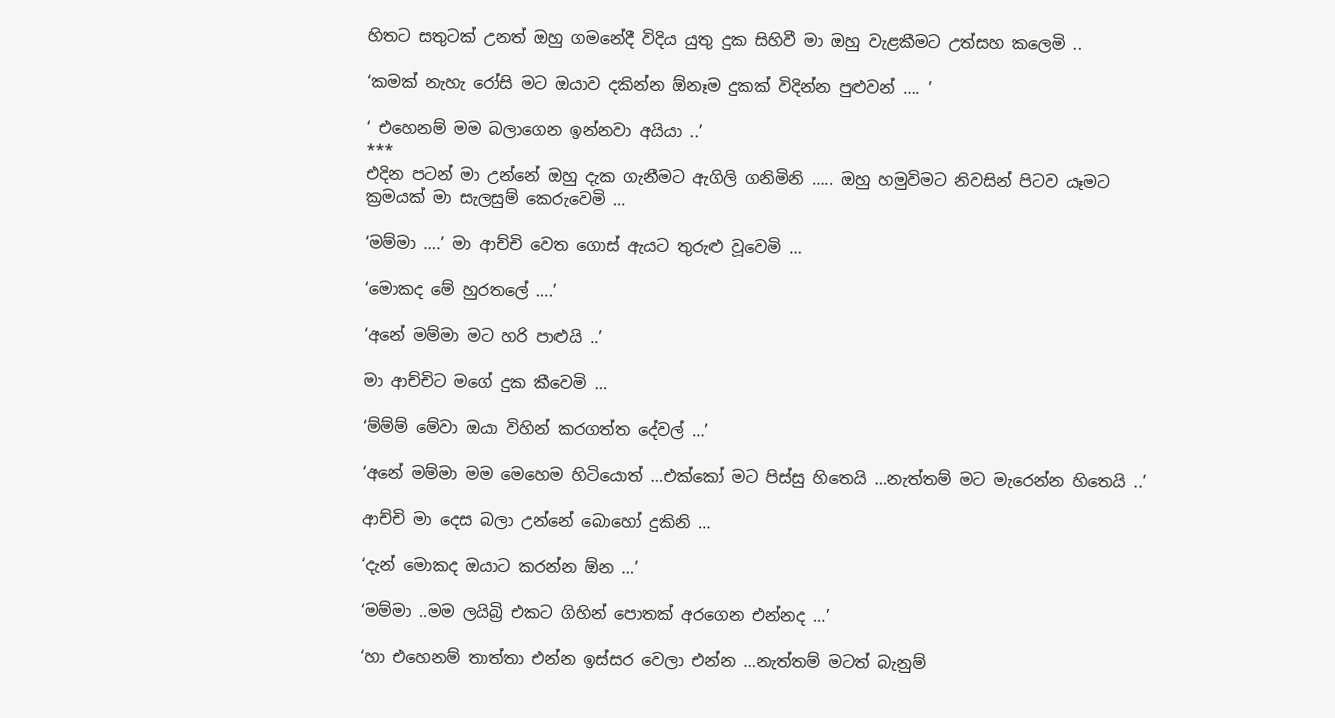හිතට සතුටක් උනත් ඔහු ගමනේදී විදිය යුතු දුක සිහිවී මා ඔහු වැළකීමට උත්සහ කලෙමි ..

‘කමක් නැහැ රෝසි මට ඔයාව දකින්න ඕනෑම දුකක් විදින්න පුළුවන් …. ’

‘ එහෙනම් මම බලාගෙන ඉන්නවා අයියා ..’
***
එදින පටන් මා උන්නේ ඔහු දැක ගැනීමට ඇගිලි ගනිමිනි ….. ඔහු හමුවිමට නිවසින් පිටව යෑමට ක්‍රමයක් මා සැලසුම් කෙරුවෙමි …

‘මම්මා ….’ මා ආච්චි වෙත ගොස් ඇයට තුරුළු වූවෙමි …

‘මොකද මේ හුරතලේ ….’

‘අනේ මම්මා මට හරි පාළුයි ..’

මා ආච්චිට මගේ දුක කීවෙමි …

‘ම්ම්ම් මේවා ඔයා විහින් කරගත්ත දේවල් …’

‘අනේ මම්මා මම මෙහෙම හිටියොත් …එක්කෝ මට පිස්සු හිතෙයි …නැත්තම් මට මැරෙන්න හිතෙයි ..’

ආච්චි මා දෙස බලා උන්නේ බොහෝ දුකිනි …

‘දැන් මොකද ඔයාට කරන්න ඕන …’

‘මම්මා ..මම ලයිබ්‍රි එකට ගිහින් පොතක් අරගෙන එන්නද …’

‘හා එහෙනම් තාත්තා එන්න ඉස්සර වෙලා එන්න …නැත්තම් මටත් බැනුම්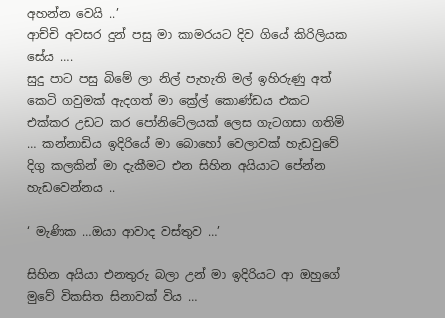අහන්න වෙයි ..’
ආච්චි අවසර දුන් පසු මා කාමරයට දිව ගියේ කිරිලියක සේය ….
සුදු පාට පසු බිමේ ලා නිල් පැහැති මල් ඉහිරුණු අත් කෙටි ගවුමක් ඇදගත් මා ක්‍රේල් කොණ්ඩය එකට එක්කර උඩට කර පෝනිටේලයක් ලෙස ගැටගසා ගතිමි … කන්නාඩිය ඉදිරියේ මා බොහෝ වෙලාවක් හැඩවුවේ දිගු කලකින් මා දැකීමට එන සිහින අයියාට පේන්න හැඩවෙන්නය ..

‘ මැණික …ඔයා ආවාද වස්තුව …’

සිහින අයියා එනතුරු බලා උන් මා ඉදිරියට ආ ඔහුගේ මුවේ විකසිත සිනාවක් විය …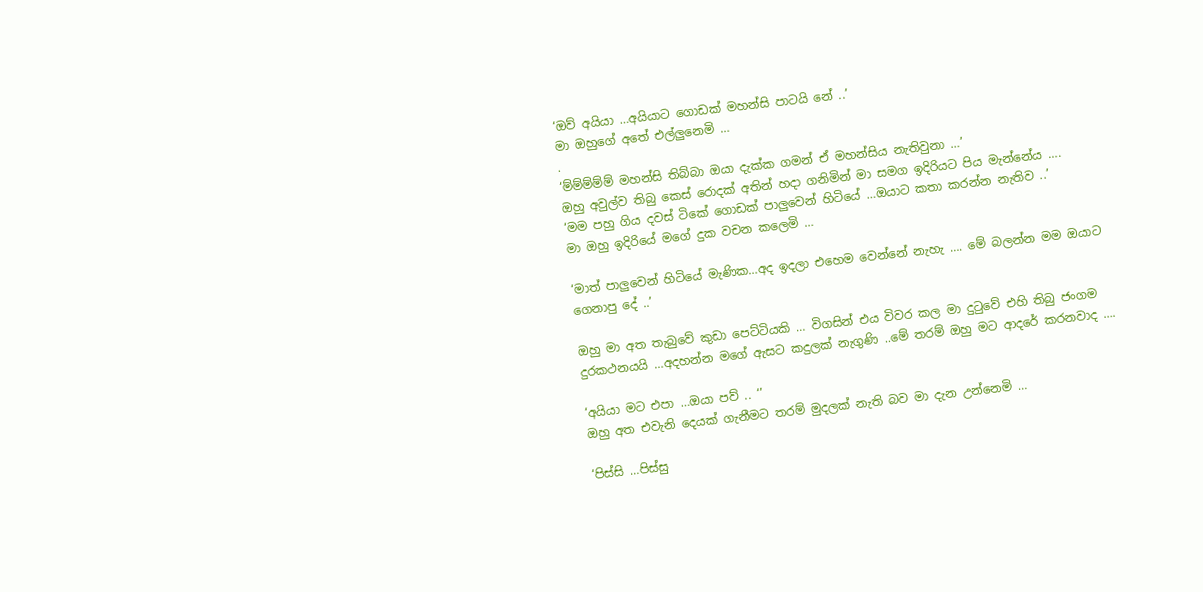‘ඔව් අයියා …අයියාට ගොඩක් මහන්සි පාටයි නේ ..’
මා ඔහුගේ අතේ එල්ලුනෙමි …
.
‘ම්ම්ම්ම්ම් මහන්සි තිබ්බා ඔයා දැක්ක ගමන් ඒ මහන්සිය නැතිවුනා …’
ඔහු අවුල්ව තිබු කෙස් රොදක් අතින් හදා ගනිමින් මා සමග ඉදිරියට පිය මැන්නේය ….
‘මම පහු ගිය දවස් ටිකේ ගොඩක් පාලුවෙන් හිටියේ …ඔයාට කතා කරන්න නැතිව ..’
මා ඔහු ඉදිරියේ මගේ දුක වචන කලෙමි …

‘මාත් පාලුවෙන් හිටියේ මැණික…අද ඉදලා එහෙම වෙන්නේ නැහැ …. මේ බලන්න මම ඔයාට ගෙනාපු දේ ..’

ඔහු මා අත තැබුවේ කුඩා පෙට්ටියකි … විගසින් එය විවර කල මා දුටුවේ එහි තිබු ජංගම දුරකථනයයි …අදහන්න මගේ ඇසට කදුලක් නැගුණි ..මේ තරම් ඔහු මට ආදරේ කරනවාද ….

‘අයියා මට එපා …ඔයා පව් .. ‘’
ඔහු අත එවැනි දෙයක් ගැනීමට තරම් මුදලක් නැති බව මා දැන උන්නෙමි …

‘පිස්සි …පිස්සු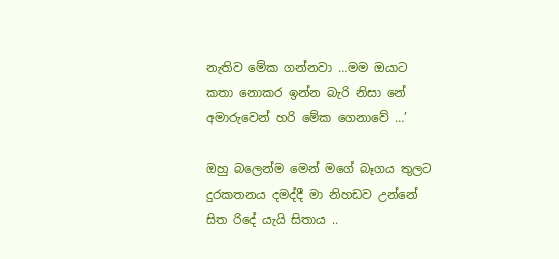නැතිව මේක ගන්නවා …මම ඔයාට කතා නොකර ඉන්න බැරි නිසා නේ අමාරුවෙන් හරි මේක ගෙනාවේ …’

ඔහු බලෙන්ම මෙන් මගේ බෑගය තුලට දුරකතනය දමද්දී මා නිහඩව උන්නේ සිත රිදේ යැයි සිතාය ..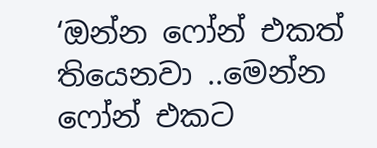‘ඔන්න ෆෝන් එකත් තියෙනවා ..මෙන්න ෆෝන් එකට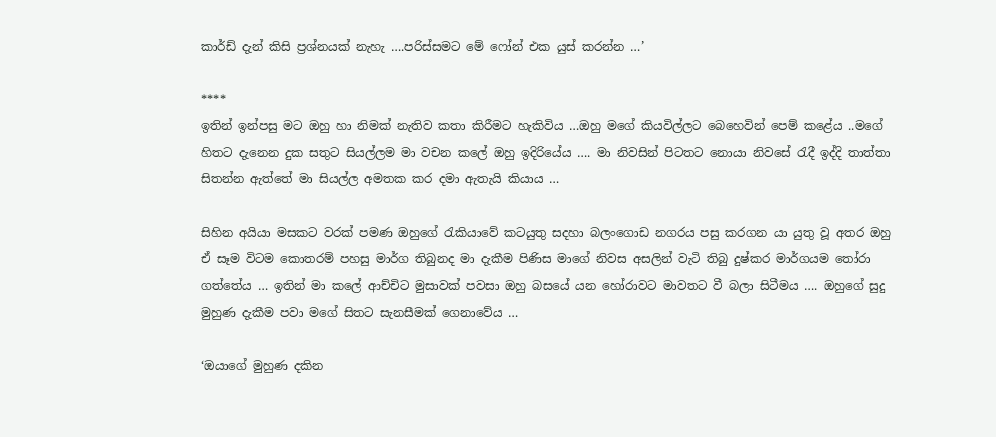කාර්ඩ් දැන් කිසි ප්‍රශ්නයක් නැහැ ….පරිස්සමට මේ ෆෝන් එක යුස් කරන්න …’

****
ඉතින් ඉන්පසු මට ඔහු හා නිමක් නැතිව කතා කිරීමට හැකිවිය …ඔහු මගේ කියවිල්ලට බෙහෙවින් පෙම් කළේය ..මගේ හිතට දැනෙන දුක සතුට සියල්ලම මා වචන කලේ ඔහු ඉදිරියේය …. මා නිවසින් පිටතට නොයා නිවසේ රැදී ඉද්දි තාත්තා සිතන්න ඇත්තේ මා සියල්ල අමතක කර දමා ඇතැයි කියාය …

සිහින අයියා මසකට වරක් පමණ ඔහුගේ රැකියාවේ කටයුතු සදහා බලංගොඩ නගරය පසු කරගන යා යුතු වූ අතර ඔහු ඒ සෑම විටම කොතරම් පහසු මාර්ග තිබුනද මා දැකීම පිණිස මාගේ නිවස අසලින් වැටි තිබු දුෂ්කර මාර්ගයම තෝරා ගත්තේය … ඉතින් මා කලේ ආච්චිට මුසාවක් පවසා ඔහු බසයේ යන හෝරාවට මාවතට වී බලා සිටීමය …. ඔහුගේ සුදු මුහුණ දැකීම පවා මගේ සිතට සැනසීමක් ගෙනාවේය …

‘ඔයාගේ මුහුණ දකින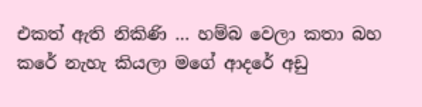එකත් ඇති නිකිණි … හම්බ වෙලා කතා බහ කරේ නැහැ කියලා මගේ ආදරේ අඩු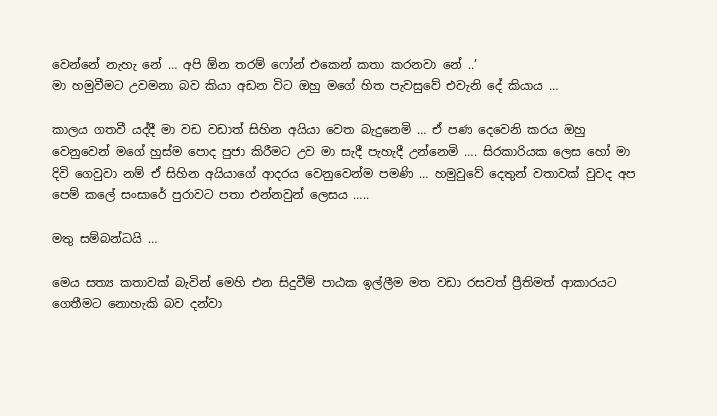වෙන්නේ නැහැ නේ … අපි ඕන තරම් ෆෝන් එකෙන් කතා කරනවා නේ ..’
මා හමුවීමට උවමනා බව කියා අඩන විට ඔහු මගේ හිත පැවසුවේ එවැනි දේ කියාය …

කාලය ගතවී යද්දී මා වඩ වඩාත් සිහින අයියා වෙත බැදුනෙමි … ඒ පණ දෙවෙනි කරය ඔහු වෙනුවෙන් මගේ හුස්ම පොද පුජා කිරීමට උව මා සැදී පැහැදී උන්නෙමි …. සිරකාරියක ලෙස හෝ මා දිවි ගෙවුවා නම් ඒ සිහින අයියාගේ ආදරය වෙනුවෙන්ම පමණි … හමුවුවේ දෙතුන් වතාවක් වුවද අප පෙම් කලේ සංසාරේ පුරාවට පතා එන්නවුන් ලෙසය …..

මතු සම්බන්ධයි …

මෙය සත්‍ය කතාවක් බැවින් මෙහි එන සිදුවීම් පාඨක ඉල්ලීම මත වඩා රසවත් ප්‍රීතිමත් ආකාරයට ගෙතීමට නොහැකි බව දන්වා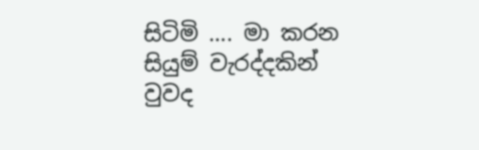සිටිමි …. මා කරන සියුම් වැරද්දකින් වුවද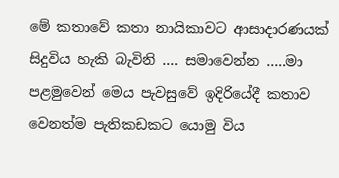මේ කතාවේ කතා නායිකාවට ආසාදාරණයක් සිදුවිය හැකි බැවිනි …. සමාවෙන්න …..මා පළමුවෙන් මෙය පැවසුවේ ඉදිරියේදී කතාව වෙනත්ම පැතිකඩකට යොමු විය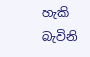හැකි බැවිනි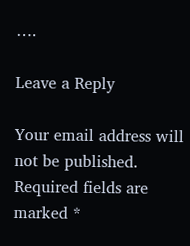….

Leave a Reply

Your email address will not be published. Required fields are marked *